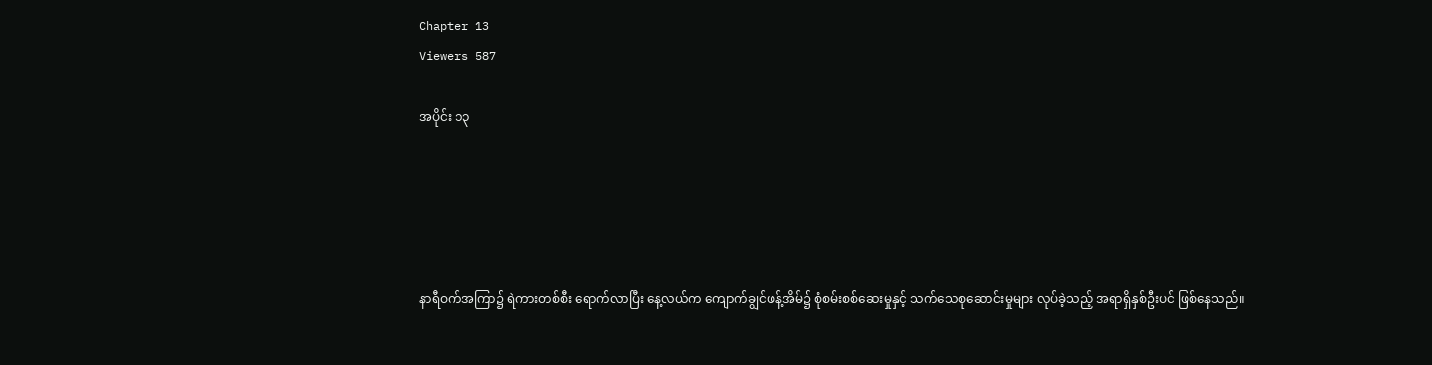Chapter 13
Viewers 587

အပိုင်း ၁၃





နာရီဝက်အကြာ၌ ရဲကားတစ်စီး ရောက်လာပြီး နေ့လယ်က ကျောက်ချွင်ဖန့်အိမ်၌ စုံစမ်းစစ်ဆေးမှုနှင့် သက်သေစုဆောင်းမှုများ လုပ်ခဲ့သည့် အရာရှိနှစ်ဦးပင် ဖြစ်နေသည်။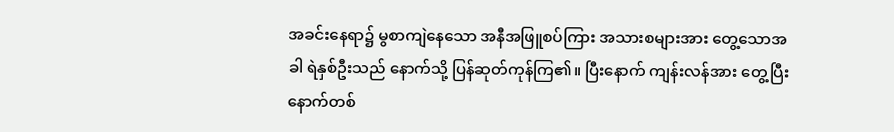အခင်းနေရာ၌ မွစာကျဲနေသော အနီအဖြူစပ်ကြား အသားစများအား တွေ့သောအခါ ရဲနှစ်ဦးသည် နောက်သို့ ပြန်ဆုတ်ကုန်ကြ၏။ ပြီးနောက် ကျန်းလန်အား တွေ့ပြီး နောက်တစ်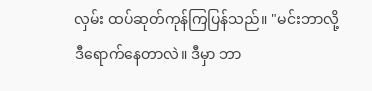လှမ်း ထပ်ဆုတ်ကုန်ကြပြန်သည်။ "မင်းဘာလို့ ဒီရောက်နေတာလဲ။ ဒီမှာ ဘာ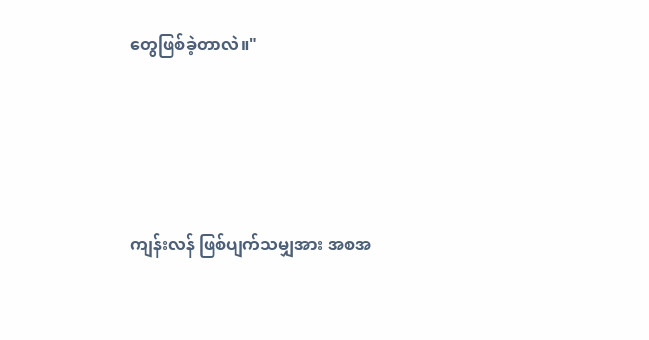တွေဖြစ်ခဲ့တာလဲ။"





ကျန်းလန် ဖြစ်ပျက်သမျှအား အစအ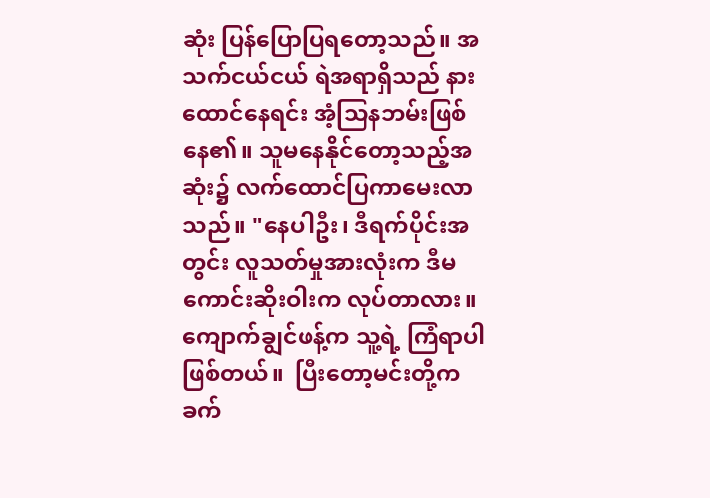ဆုံး ပြန်ပြောပြရတော့သည်။ အသက်ငယ်ငယ် ရဲအရာရှိသည် နားထောင်နေရင်း အံ့သြနဘမ်းဖြစ်နေ၏။ သူမနေနိုင်တော့သည့်အဆုံး၌ လက်ထောင်ပြကာမေးလာသည်။ "နေပါဦး၊ ဒီရက်ပိုင်းအတွင်း လူသတ်မှုအားလုံးက ဒီမကောင်းဆိုးဝါးက လုပ်တာလား။ ကျောက်ချွင်ဖန့်က သူ့ရဲ့ ကြံရာပါဖြစ်တယ်။  ပြီးတော့မင်းတို့က ခက်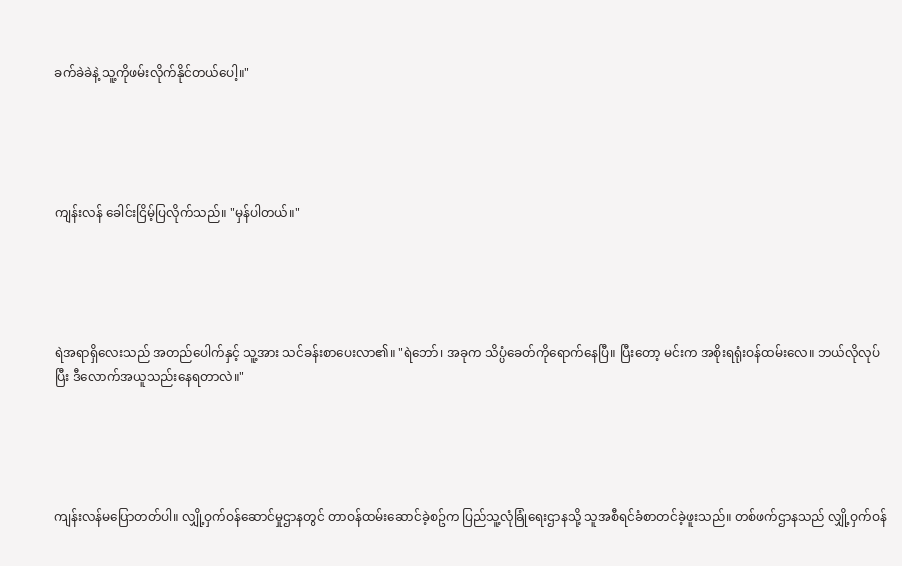ခက်ခဲခဲနဲ့ သူ့ကိုဖမ်းလိုက်နိုင်တယ်ပေါ့။"





ကျန်းလန် ခေါင်းငြိမ့်ပြလိုက်သည်။ "မှန်ပါတယ်။"





ရဲအရာရှိလေးသည် အတည်ပေါက်နှင့် သူ့အား သင်ခန်းစာပေးလာ၏။ "ရဲဘော်၊ အခုက သိပ္ပံခေတ်ကိုရောက်နေပြီ။ ပြီးတော့ မင်းက အစိုးရရုံးဝန်ထမ်းလေ။ ဘယ်လိုလုပ်ပြီး ဒီလောက်အယူသည်းနေရတာလဲ။"





ကျန်းလန်မပြောတတ်ပါ။ လျှို့ဝှက်ဝန်ဆောင်မှုဌာနတွင် တာဝန်ထမ်းဆောင်ခဲ့စဥ်က ပြည်သူ့လုံခြုံရေးဌာနသို့ သူအစီရင်ခံစာတင်ခဲ့ဖူးသည်။ တစ်ဖက်ဌာနသည် လျှို့ဝှက်ဝန်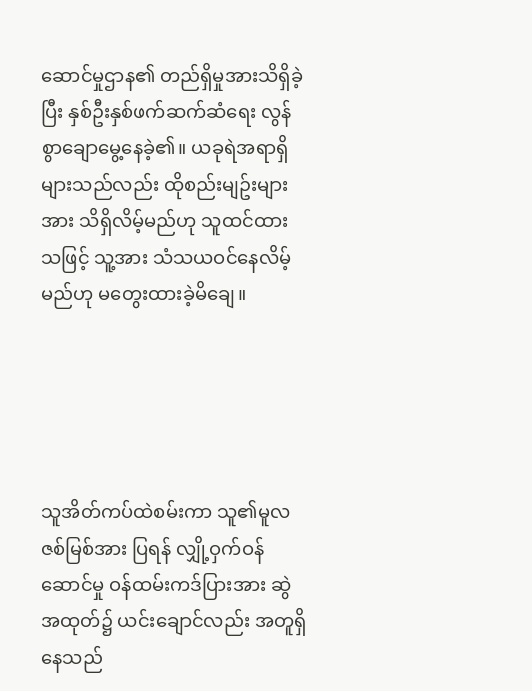ဆောင်မှုဌာန၏ တည်ရှိမှုအားသိရှိခဲ့ပြီး နှစ်ဦးနှစ်ဖက်ဆက်ဆံရေး လွန်စွာချောမွေ့နေခဲ့၏။ ယခုရဲအရာရှိများသည်လည်း ထိုစည်းမျဥ်းများအား သိရှိလိမ့်မည်ဟု သူထင်ထားသဖြင့် သူ့အား သံသယဝင်နေလိမ့်မည်ဟု မတွေးထားခဲ့မိချေ။





သူအိတ်ကပ်ထဲစမ်းကာ သူ၏မူလဇစ်မြစ်အား ပြရန် လျှို့ဝှက်ဝန်ဆောင်မှု ဝန်ထမ်းကဒ်ပြားအား ဆွဲအထုတ်၌ ယင်းချောင်လည်း အတူရှိနေသည်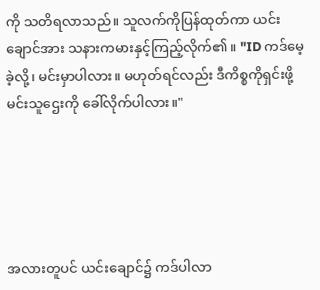ကို သတိရလာသည်။ သူလက်ကိုပြန်ထုတ်ကာ ယင်းချောင်အား သနားကမားနှင့်ကြည့်လိုက်၏။ "ID ကဒ်မေ့ခဲ့လို့၊ မင်းမှာပါလား။ မဟုတ်ရင်လည်း ဒီကိစ္စကိုရှင်းဖို့ မင်းသူဌေးကို ခေါ်လိုက်ပါလား။"





အလားတူပင် ယင်းချောင်၌ ကဒ်ပါလာ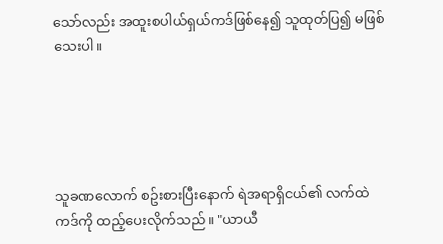သော်လည်း အထူးစပါယ်ရှယ်ကဒ်ဖြစ်နေ၍ သူထုတ်ပြ၍ မဖြစ်သေးပါ။





သူခဏလောက် စဥ်းစားပြီးနောက် ရဲအရာရှိငယ်၏ လက်ထဲ ကဒ်ကို ထည့်ပေးလိုက်သည်။ "ယာယီ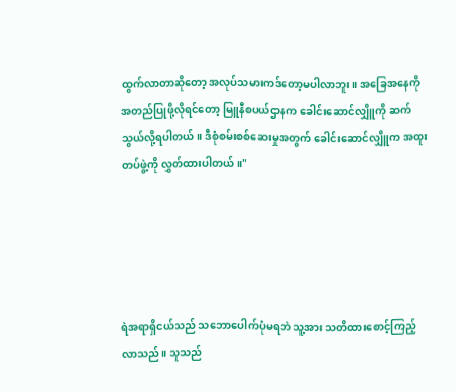ထွက်လာတာဆိုတော့ အလုပ်သမားကဒ်တော့မပါလာဘူး။ အခြေအနေကို အတည်ပြုဖို့လိုရင်တော့ မြူနီစပယ်ဌာနက ခေါင်းဆောင်လျှိူကို ဆက်သွယ်လို့ရပါတယ်။ ဒီစုံစမ်းစစ်ဆေးမှုအတွက် ခေါင်းဆောင်လျှိူက အထူးတပ်ဖွဲ့ကို လွှတ်ထားပါတယ်။"





ရဲအရာရှိငယ်သည် သဘောပေါက်ပုံမရဘဲ သူ့အား သတိထားစောင့်ကြည့်လာသည်။ သူသည်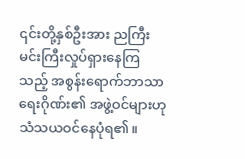၎င်းတို့နှစ်ဦးအား ညကြီးမင်းကြီးလှုပ်ရှားနေကြသည့် အစွန်းရောက်ဘာသာရေးဂိုဏ်း၏ အဖွဲ့ဝင်များဟု သံသယဝင်နေပုံရ၏။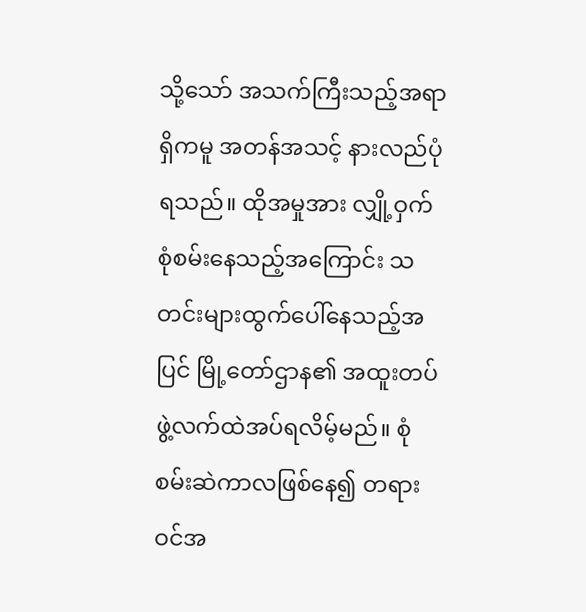သို့သော် အသက်ကြီးသည့်အရာရှိကမူ အတန်အသင့် နားလည်ပုံရသည်။ ထိုအမှုအား လျှို့ဝှက်စုံစမ်းနေသည့်အကြောင်း သတင်းများထွက်ပေါ်နေသည့်အပြင် မြို့တော်ဌာန၏ အထူးတပ်ဖွဲ့လက်ထဲအပ်ရလိမ့်မည်။ စုံစမ်းဆဲကာလဖြစ်နေ၍ တရားဝင်အ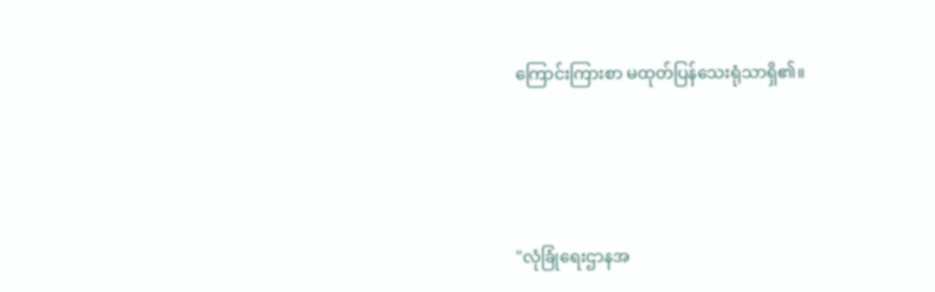ကြောင်းကြားစာ မထုတ်ပြန်သေးရုံသာရှိ၏။





"လုံခြုံရေးဌာနအ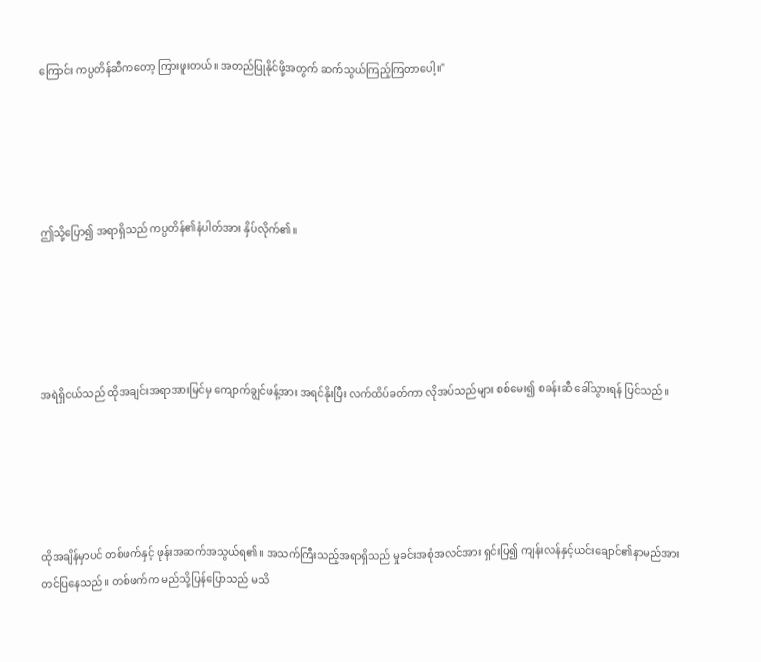ကြောင်း ကပ္ပတိန်ဆီကတော့ ကြားဖူးတယ်။ အတည်ပြုနိုင်ဖို့အတွက် ဆက်သွယ်ကြည့်ကြတာပေါ့။"





ဤသို့ပြော၍ အရာရှိသည် ကပ္ပတိန်၏နံပါတ်အား နှိပ်လိုက်၏။





အရဲရှိငယ်သည် ထိုအချင်းအရာအားမြင်မှ ကျောက်ချွင်ဖန့်အား အရင်နိုးပြီး လက်ထိပ်ခတ်ကာ လိုအပ်သည်များ စစ်မေး၍ စခန်းဆီ ခေါ်သွားရန် ပြင်သည်။





ထိုအချိန်မှာပင် တစ်ဖက်နှင့် ဖုန်းအဆက်အသွယ်ရ၏။ အသက်ကြီးသည့်အရာရှိသည် မှုခင်းအစုံအလင်အား ရှင်းပြ၍ ကျန်းလန်နှင့်ယင်းချောင်၏နာမည်အား တင်ပြနေသည်။ တစ်ဖက်က မည်သို့ပြန်ပြောသည် မသိ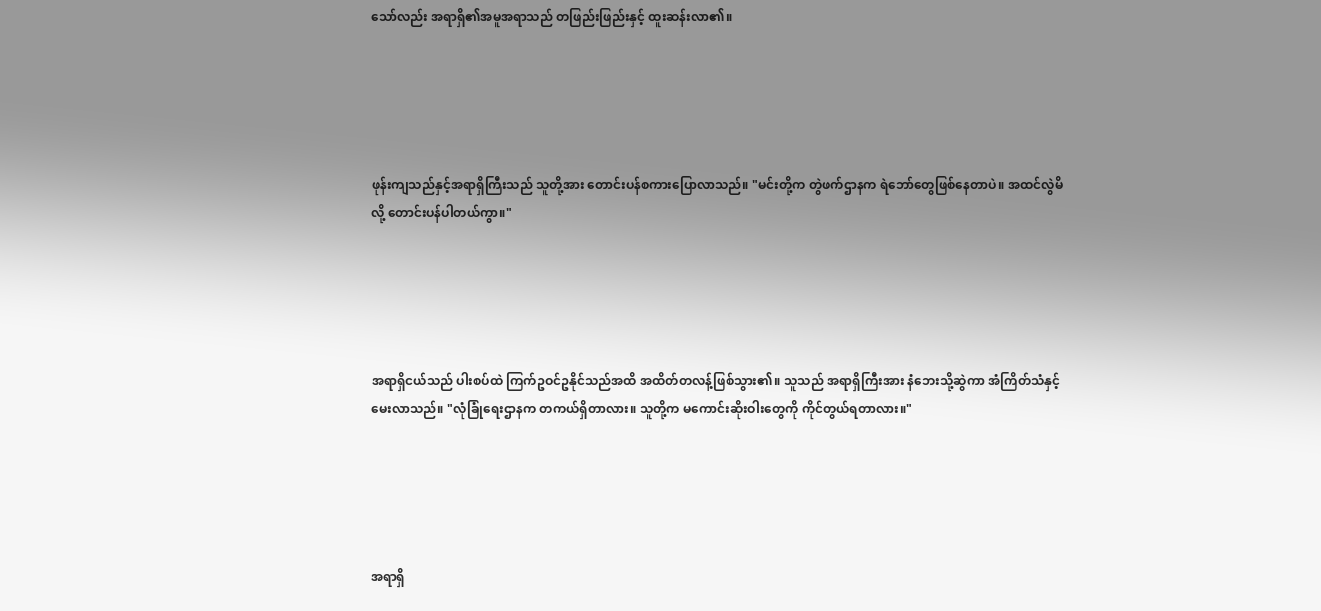သော်လည်း အရာရှိ၏အမူအရာသည် တဖြည်းဖြည်းနှင့် ထူးဆန်းလာ၏။





ဖုန်းကျသည်နှင့်အရာရှိကြီးသည် သူတို့အား တောင်းပန်စကားပြောလာသည်။ "မင်းတို့က တွဲဖက်ဌာနက ရဲဘော်တွေဖြစ်နေတာပဲ။ အထင်လွဲမိလို့ တောင်းပန်ပါတယ်ကွာ။"





အရာရှိငယ်သည် ပါးစပ်ထဲ ကြက်ဥဝင်ဥနိုင်သည်အထိ အထိတ်တလန့်ဖြစ်သွား၏။ သူသည် အရာရှိကြီးအား နံဘေးသို့ဆွဲကာ အံကြိတ်သံနှင့် မေးလာသည်။ "လုံခြုံရေးဌာနက တကယ်ရှိတာလား။ သူတို့က မကောင်းဆိုးဝါးတွေကို ကိုင်တွယ်ရတာလား။"





အရာရှိ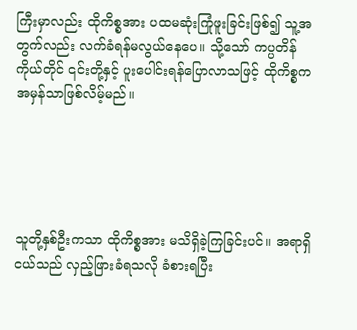ကြီးမှာလည်း ထိုကိစ္စအား ပထမဆုံးကြုံဖူးခြင်းဖြစ်၍ သူ့အတွက်လည်း လက်ခံရန်မလွယ်နေပေ။ သို့သော် ကပ္ပတိန်ကိုယ်တိုင် ၎င်းတို့နှင့် ပူးပေါင်းရန်ပြောလာသဖြင့် ထိုကိစ္စက အမှန်သာဖြစ်လိမ့်မည်။





သူတို့နှစ်ဦးကသာ ထိုကိစ္စအား မသိရှိခဲ့ကြခြင်းပင်။ အရာရှိငယ်သည် လှည့်ဖြားခံရသလို ခံစားရပြီး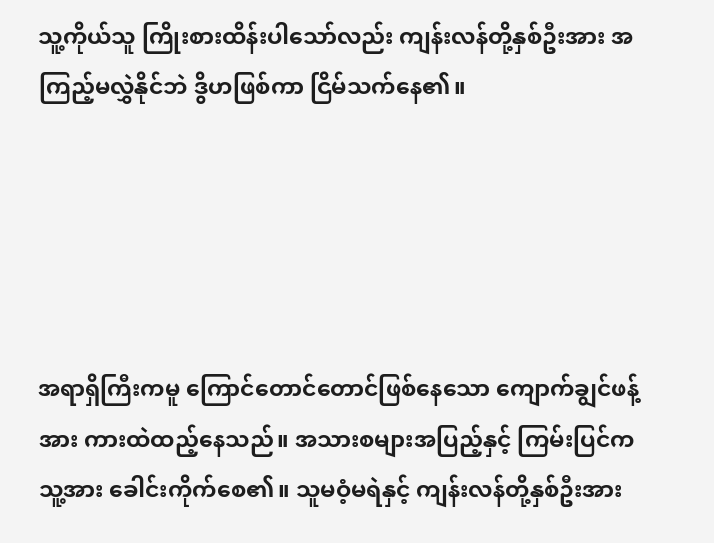သူ့ကိုယ်သူ ကြိုးစားထိန်းပါသော်လည်း ကျန်းလန်တို့နှစ်ဦးအား အကြည့်မလွှဲနိုင်ဘဲ ဒွိဟဖြစ်ကာ ငြိမ်သက်နေ၏။





အရာရှိကြီးကမူ ကြောင်တောင်တောင်ဖြစ်နေသော ကျောက်ချွင်ဖန့်အား ကားထဲထည့်နေသည်။ အသားစများအပြည့်နှင့် ကြမ်းပြင်က သူ့အား ခေါင်းကိုက်စေ၏။ သူမဝံ့မရဲနှင့် ကျန်းလန်တို့နှစ်ဦးအား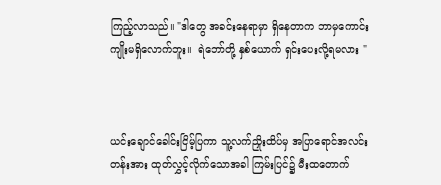ကြည့်လာသည်။ "ဒါတွေ အခင်းနေရာမှာ ရှိနေတာက ဘာမှကောင်းကျိုးမရှိလောက်ဘူး။  ရဲဘော်တို့ နှစ်ယောက် ရှင်းပေးလို့ရမလား "



ယင်းချောင်ခေါင်းငြိမ့်ပြကာ သူ့လက်ညှိုးထိပ်မှ အပြာရောင်အလင်းတန်းအား ထုတ်လွှင့်လိုက်သောအခါ ကြမ်းပြင်၌ မီးထတောက်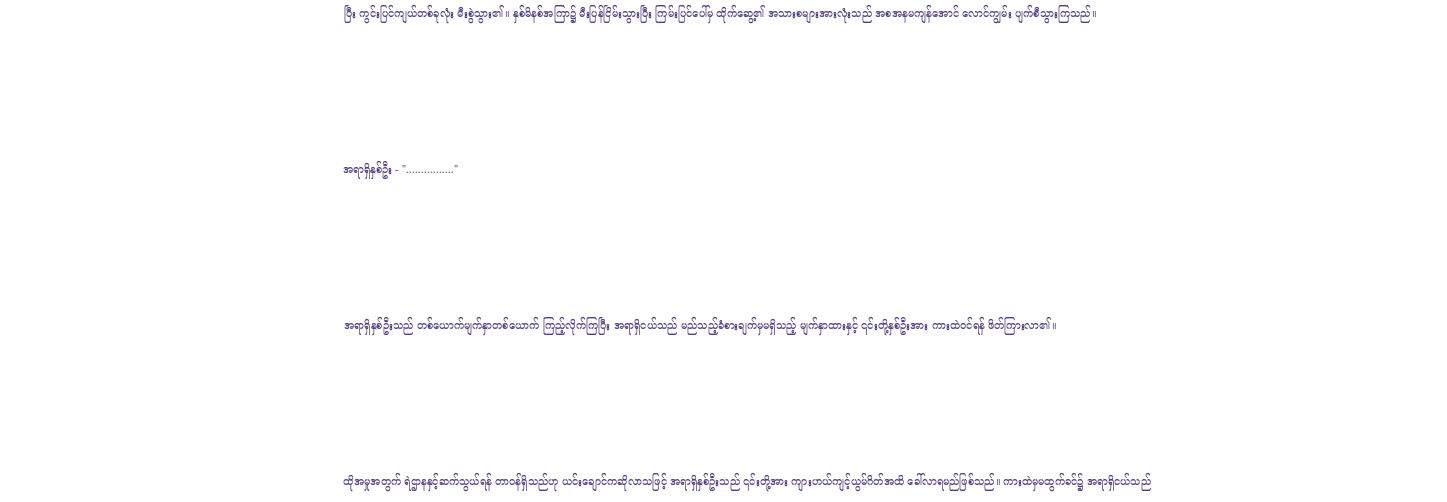ပြီး ကွင်းပြင်ကျယ်တစ်ခုလုံး မီးစွဲသွား၏။ နှစ်မိနစ်အကြာ၌ မီးပြန်ငြိမ်းသွားပြီး ကြမ်းပြင်ပေါ်မှ ထိုက်ဆွေ့၏ အသားစများအားလုံးသည် အစအနမကျန်အောင် လောင်ကျွမ်း ပျက်စီသွားကြသည်။





အရာရှိနှစ်ဦး - "................"





အရာရှိနှစ်ဦးသည် တစ်ယောက်မျက်နှာတစ်ယောက် ကြည့်လိုက်ကြပြီး အရာရှိငယ်သည် မည်သည့်ခံစားချက်မှမရှိသည့် မျက်နှာထားနှင့် ၎င်းတို့နှစ်ဦးအား ကားထဲဝင်ရန် ဖိတ်ကြားလာ၏။





ထိုအမှုအတွက် ရဲဌာနနှင့်ဆက်သွယ်ရန် တာဝန်ရှိသည်ဟု ယင်းချောင်ကဆိုလာသဖြင့် အရာရှိနှစ်ဦးသည် ၎င်းတို့အား ကျားဟယ်ကျင့်ယွမ်ဂိတ်အထိ ခေါ်လာရမည်ဖြစ်သည်။ ကားထဲမှမထွက်ခင်၌ အရာရှိငယ်သည်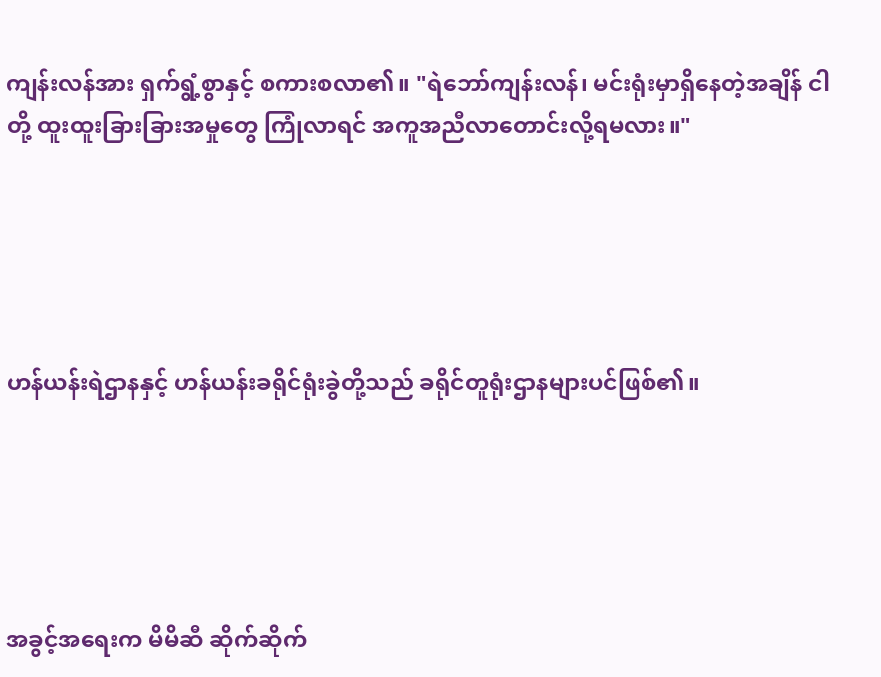ကျန်းလန်အား ရှက်ရွံ့စွာနှင့် စကားစလာ၏။ "ရဲဘော်ကျန်းလန်၊ မင်းရုံးမှာရှိနေတဲ့အချိန် ငါတို့ ထူးထူးခြားခြားအမှုတွေ ကြုံလာရင် အကူအညီလာတောင်းလို့ရမလား။"





ဟန်ယန်းရဲဌာနနှင့် ဟန်ယန်းခရိုင်ရုံးခွဲတို့သည် ခရိုင်တူရုံးဌာနများပင်ဖြစ်၏။





အခွင့်အရေးက မိမိဆီ ဆိုက်ဆိုက်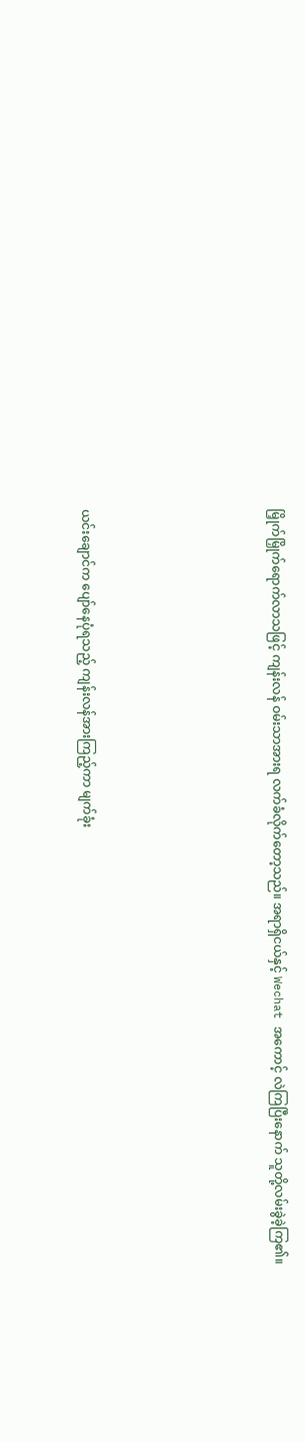မြှိုက်မြှိုက်ရောက်လာသဖြင့် ကျန်းလန် ဝမ်းသာအားရ လက်ခံလိုက်တော့သည်။ အရာရှိငယ်နှင့် Wechat အကောင့် လဲကြပြီးနောက် သူတို့လမ်းခွဲခဲ့ကြ၏။





ယင်းချောင်က ပျော်နေပုံရသည့် ကျန်းလန်အားကြည့်ကာ မျက်ခုံး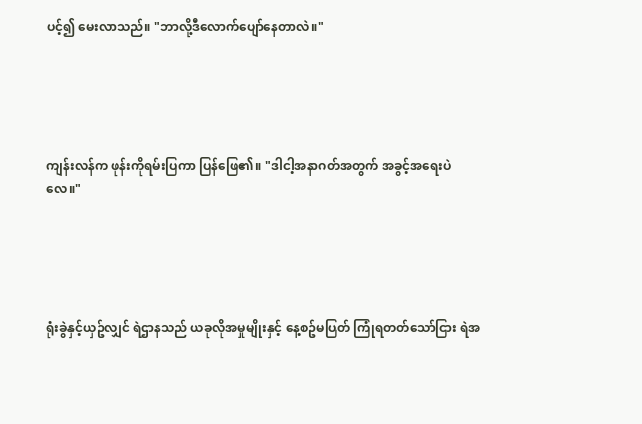ပင့်၍ မေးလာသည်။ "ဘာလို့ဒီလောက်ပျော်နေတာလဲ။"





ကျန်းလန်က ဖုန်းကိုရမ်းပြကာ ပြန်ဖြေ၏။ "ဒါငါ့အနာဂတ်အတွက် အခွင့်အရေးပဲလေ။"





ရုံးခွဲနှင့်ယှဥ်လျှင် ရဲဌာနသည် ယခုလိုအမှုမျိုးနှင့် နေ့စဥ်မပြတ် ကြုံရတတ်သော်ငြား ရဲအ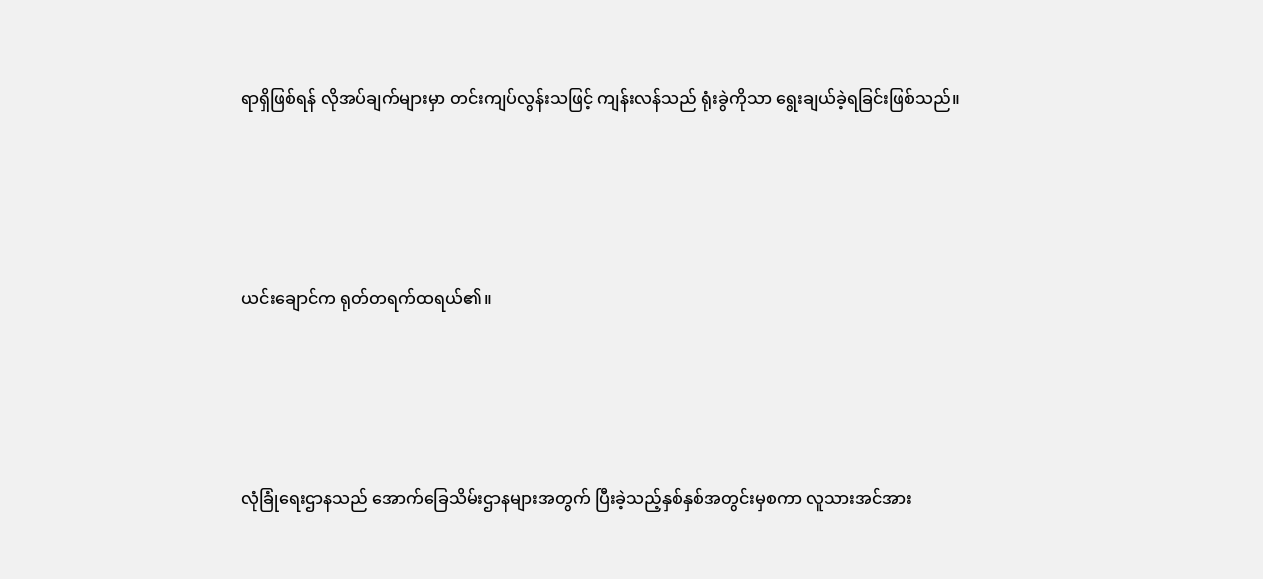ရာရှိဖြစ်ရန် လိုအပ်ချက်များမှာ တင်းကျပ်လွန်းသဖြင့် ကျန်းလန်သည် ရုံးခွဲကိုသာ ရွေးချယ်ခဲ့ရခြင်းဖြစ်သည်။





ယင်းချောင်က ရုတ်တရက်ထရယ်၏။





လုံခြုံရေးဌာနသည် အောက်ခြေသိမ်းဌာနများအတွက် ပြီးခဲ့သည့်နှစ်နှစ်အတွင်းမှစကာ လူသားအင်အား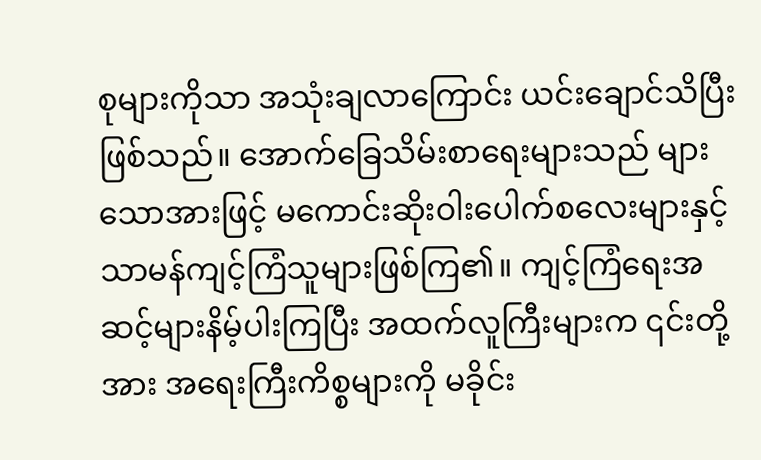စုများကိုသာ အသုံးချလာကြောင်း ယင်းချောင်သိပြီးဖြစ်သည်။ အောက်ခြေသိမ်းစာရေးများသည် များသောအားဖြင့် မကောင်းဆိုးဝါးပေါက်စလေးများနှင့် သာမန်ကျင့်ကြံသူများဖြစ်ကြ၏။ ကျင့်ကြံရေးအဆင့်များနိမ့်ပါးကြပြီး အထက်လူကြီးများက ၎င်းတို့အား အရေးကြီးကိစ္စများကို မခိုင်း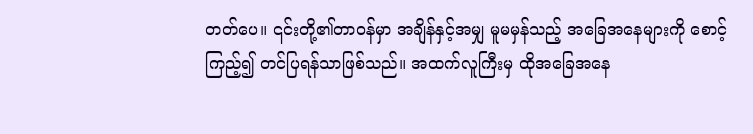တတ်ပေ။ ၎င်းတို့၏တာဝန်မှာ အချိန်နှင့်အမျှ မူမမှန်သည့် အခြေအနေများကို စောင့်ကြည့်၍ တင်ပြရန်သာဖြစ်သည်။ အထက်လူကြီးမှ ထိုအခြေအနေ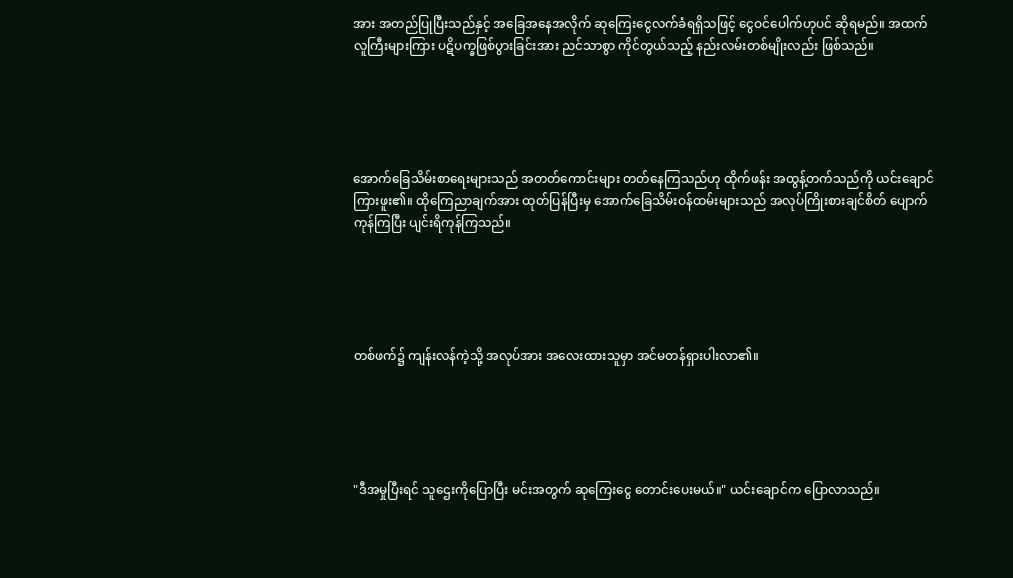အား အတည်ပြုပြီးသည်နှင့် အခြေအနေအလိုက် ဆုကြေးငွေလက်ခံရရှိသဖြင့် ငွေဝင်ပေါက်ဟုပင် ဆိုရမည်။ အထက်လူကြီးများကြား ပဋိပက္ခဖြစ်ပွားခြင်းအား ညင်သာစွာ ကိုင်တွယ်သည့် နည်းလမ်းတစ်မျိုးလည်း ဖြစ်သည်။





အောက်ခြေသိမ်းစာရေးများသည် အတတ်ကောင်းများ တတ်နေကြသည်ဟု ထိုက်ဖန်း အထွန့်တက်သည်ကို ယင်းချောင်ကြားဖူး၏။ ထိုကြေညာချက်အား ထုတ်ပြန်ပြီးမှ အောက်ခြေသိမ်းဝန်ထမ်းများသည် အလုပ်ကြိုးစားချင်စိတ် ပျောက်ကုန်ကြပြီး ပျင်းရိကုန်ကြသည်။





တစ်ဖက်၌ ကျန်းလန်ကဲ့သို့ အလုပ်အား အလေးထားသူမှာ အင်မတန်ရှားပါးလာ၏။





"ဒီအမှုပြီးရင် သူဌေးကိုပြောပြီး မင်းအတွက် ဆုကြေးငွေ တောင်းပေးမယ်။" ယင်းချောင်က ပြောလာသည်။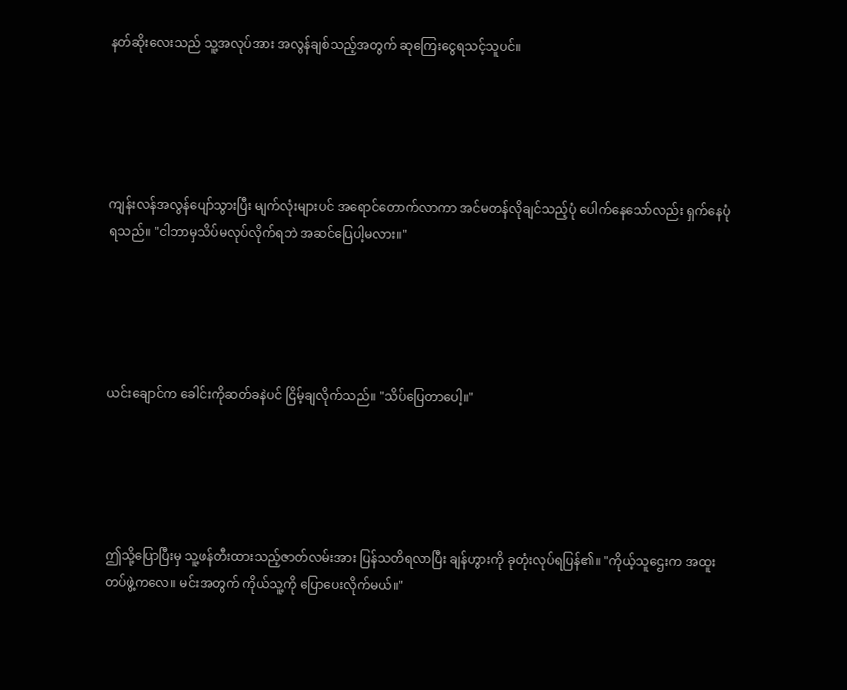နတ်ဆိုးလေးသည် သူ့အလုပ်အား အလွန်ချစ်သည့်အတွက် ဆုကြေးငွေရသင့်သူပင်။





ကျန်းလန်အလွန်ပျော်သွားပြီး မျက်လုံးများပင် အရောင်တောက်လာကာ အင်မတန်လိုချင်သည့်ပုံ ပေါက်နေသော်လည်း ရှက်နေပုံရသည်။ "ငါဘာမှသိပ်မလုပ်လိုက်ရဘဲ အဆင်ပြေပါ့မလား။"





ယင်းချောင်က ခေါင်းကိုဆတ်ခနဲပင် ငြိမ့်ချလိုက်သည်။ "သိပ်ပြေတာပေါ့။"





ဤသို့ပြောပြီးမှ သူ့ဖန်တီးထားသည့်ဇာတ်လမ်းအား ပြန်သတိရလာပြီး ချန်ဟွားကို ခုတုံးလုပ်ရပြန်၏။ "ကိုယ့်သူဌေးက အထူးတပ်ဖွဲ့ကလေ။ မင်းအတွက် ကိုယ်သူ့ကို ပြောပေးလိုက်မယ်။"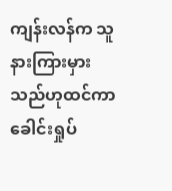ကျန်းလန်က သူနားကြားမှားသည်ဟုထင်ကာ ခေါင်းရှုပ်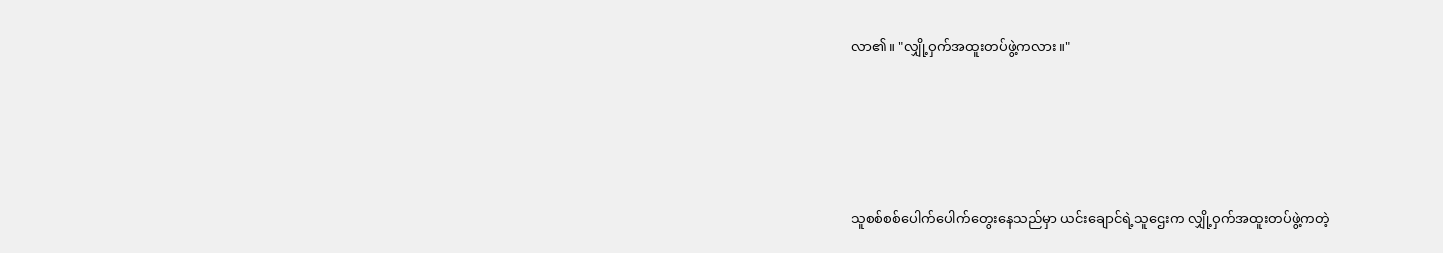လာ၏။ "လျှို့ဝှက်အထူးတပ်ဖွဲ့ကလား။"





သူစစ်စစ်ပေါက်ပေါက်တွေးနေသည်မှာ ယင်းချောင်ရဲ့သူဌေးက လျှို့ဝှက်အထူးတပ်ဖွဲ့ကတဲ့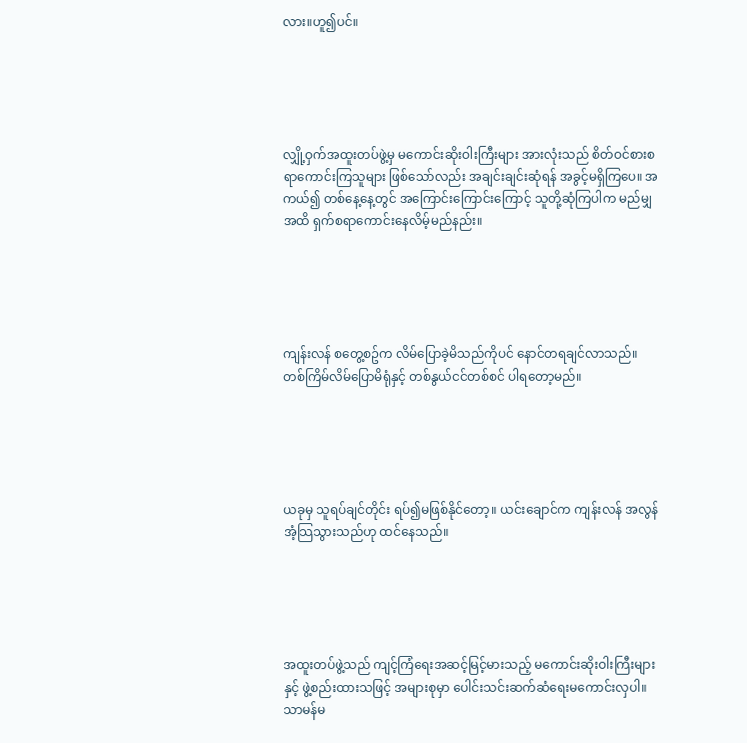လား။ဟူ၍ပင်။





လျှို့ဝှက်အထူးတပ်ဖွဲ့မှ မကောင်းဆိုးဝါးကြီးများ အားလုံးသည် စိတ်ဝင်စားစရာကောင်းကြသူများ ဖြစ်သော်လည်း အချင်းချင်းဆုံရန် အခွင့်မရှိကြပေ။ အကယ်၍ တစ်နေ့နေ့တွင် အကြောင်းကြောင်းကြောင့် သူတို့ဆုံကြပါက မည်မျှအထိ ရှက်စရာကောင်းနေလိမ့်မည်နည်း။





ကျန်းလန် စတွေ့စဥ်က လိမ်ပြောခဲ့မိသည်ကိုပင် နောင်တရချင်လာသည်။ တစ်ကြိမ်လိမ်ပြောမိရုံနှင့် တစ်နွယ်ငင်တစ်စင် ပါရတော့မည်။





ယခုမှ သူရပ်ချင်တိုင်း ရပ်၍မဖြစ်နိုင်တော့။ ယင်းချောင်က ကျန်းလန် အလွန်အံ့သြသွားသည်ဟု ထင်နေသည်။





အထူးတပ်ဖွဲ့သည် ကျင့်ကြံရေးအဆင့်မြင့်မားသည့် မကောင်းဆိုးဝါးကြီးများနှင့် ဖွဲ့စည်းထားသဖြင့် အများစုမှာ ပေါင်းသင်းဆက်ဆံရေးမကောင်းလှပါ။ သာမန်မ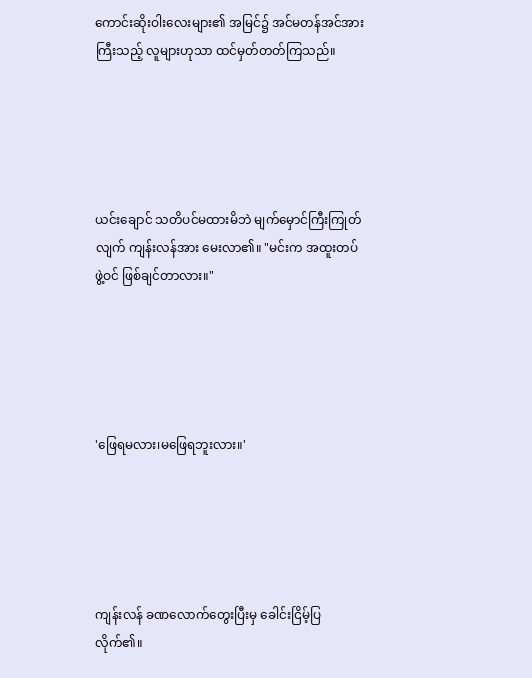ကောင်းဆိုးဝါးလေးများ၏ အမြင်၌ အင်မတန်အင်အားကြီးသည့် လူများဟုသာ ထင်မှတ်တတ်ကြသည်။





ယင်းချောင် သတိပင်မထားမိဘဲ မျက်မှောင်ကြီးကြုတ်လျက် ကျန်းလန်အား မေးလာ၏။ "မင်းက အထူးတပ်ဖွဲ့ဝင် ဖြစ်ချင်တာလား။"





'ဖြေရမလား၊မဖြေရဘူးလား။'





ကျန်းလန် ခဏလောက်တွေးပြီးမှ ခေါင်းငြိမ့်ပြလိုက်၏။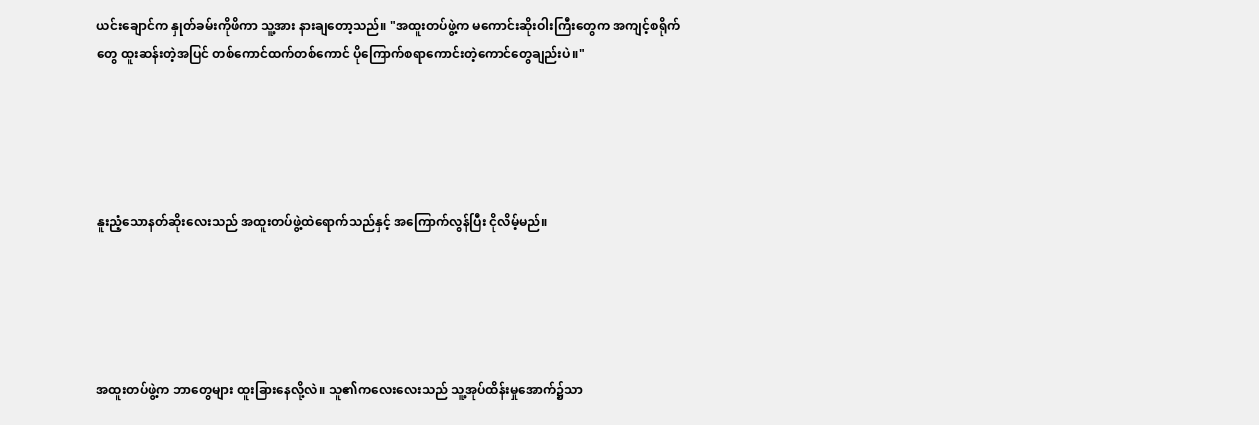ယင်းချောင်က နှုတ်ခမ်းကိုဖိကာ သူ့အား နားချတော့သည်။ "အထူးတပ်ဖွဲ့က မကောင်းဆိုးဝါးကြီးတွေက အကျင့်စရိုက်တွေ ထူးဆန်းတဲ့အပြင် တစ်ကောင်ထက်တစ်ကောင် ပိုကြောက်စရာကောင်းတဲ့ကောင်တွေချည်းပဲ။"





နူးညံ့သောနတ်ဆိုးလေးသည် အထူးတပ်ဖွဲ့ထဲရောက်သည်နှင့် အကြောက်လွန်ပြီး ငိုလိမ့်မည်။





အထူးတပ်ဖွဲ့က ဘာတွေများ ထူးခြားနေလို့လဲ။ သူ၏ကလေးလေးသည် သူ့အုပ်ထိန်းမှုအောက်၌သာ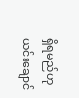ရှိရမည်ဟု ယင်းချောင်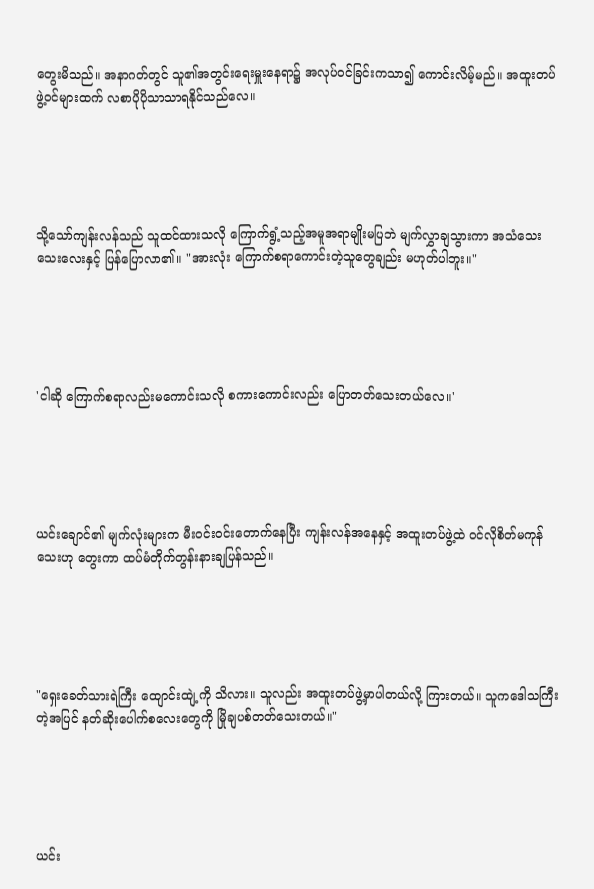တွေးမိသည်။ အနာဂတ်တွင် သူ၏အတွင်းရေးမှူးနေရာ၌ အလုပ်ဝင်ခြင်းကသာ၍ ကောင်းလိမ့်မည်။ အထူးတပ်ဖွဲ့ဝင်များထက် လစာပိုပိုသာသာရနိုင်သည်လေ။





သို့သော်ကျန်းလန်သည် သူထင်ထားသလို ကြောက်ရွံ့သည့်အမူအရာမျိုးမပြဘဲ မျက်လွှာချသွားကာ အသံသေးသေးလေးနှင့် ပြန်ပြောလာ၏။ "အားလုံး ကြောက်စရာကောင်းတဲ့သူတွေချည်း မဟုတ်ပါဘူး။"





'ငါဆို ကြောက်စရာလည်းမကောင်းသလို စကားကောင်းလည်း ပြောတတ်သေးတယ်လေ။'





ယင်းချောင်၏ မျက်လုံးများက မီးဝင်းဝင်းတောက်နေပြီး ကျန်းလန်အနေနှင့် အထူးတပ်ဖွဲ့ထဲ ဝင်လိုစိတ်မကုန်သေးဟု တွေးကာ ထပ်မံတိုက်တွန်းနားချပြန်သည်။





"ရှေးခေတ်သားရဲကြီး ထျောင်းထျဲ့ကို သိလား။ သူလည်း အထူးတပ်ဖွဲ့မှာပါတယ်လို့ ကြားတယ်။ သူကဒေါသကြီးတဲ့အပြင် နတ်ဆိုးပေါက်စလေးတွေကို မြိုချပစ်တတ်သေးတယ်။"





ယင်း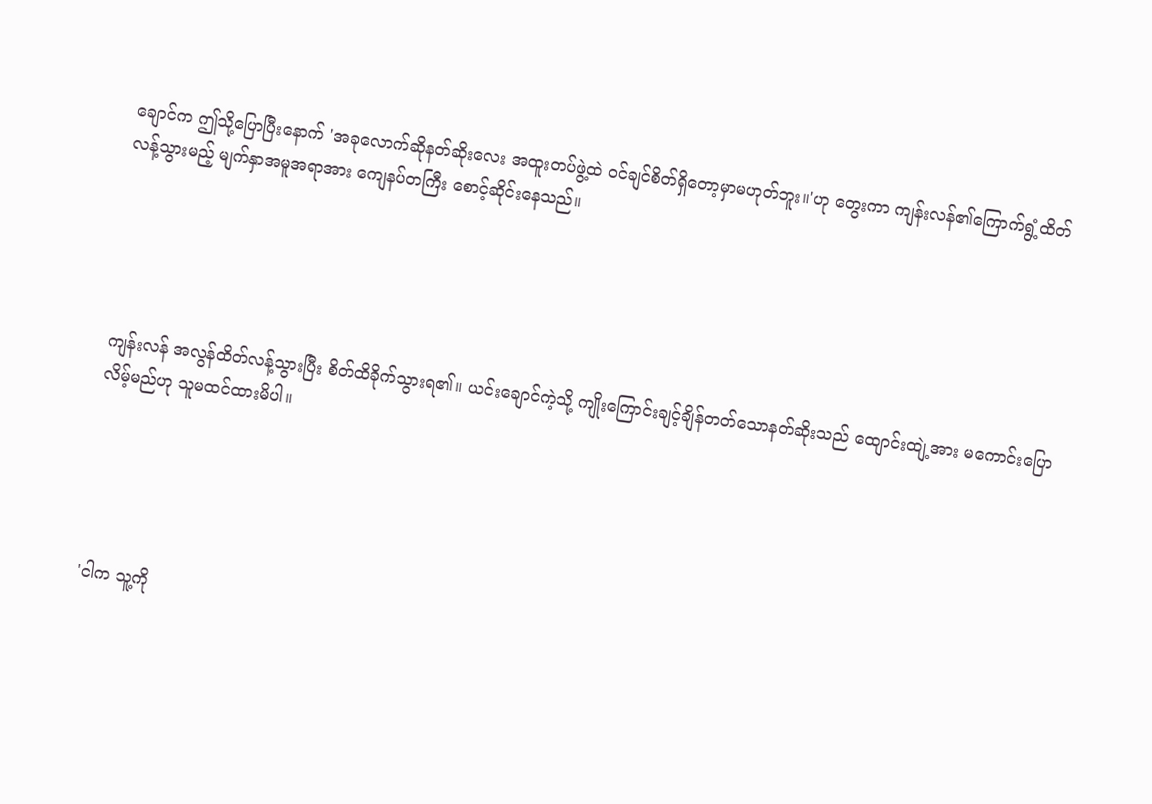ချောင်က ဤသို့ပြောပြီးနောက် 'အခုလောက်ဆိုနတ်ဆိုးလေး အထူးတပ်ဖွဲ့ထဲ ဝင်ချင်စိတ်ရှိတော့မှာမဟုတ်ဘူး။'ဟု တွေးကာ ကျန်းလန်၏ကြောက်ရွံ့ထိတ်လန့်သွားမည့် မျက်နှာအမူအရာအား ကျေနပ်တကြီး စောင့်ဆိုင်းနေသည်။





ကျန်းလန် အလွန်ထိတ်လန့်သွားပြီး စိတ်ထိခိုက်သွားရ၏။ ယင်းချောင်ကဲ့သို့ ကျိုးကြောင်းချင့်ချိန်တတ်သောနတ်ဆိုးသည် ထျောင်းထျဲ့အား မကောင်းပြောလိမ့်မည်ဟု သူမထင်ထားမိပါ။





'ငါက သူ့ကို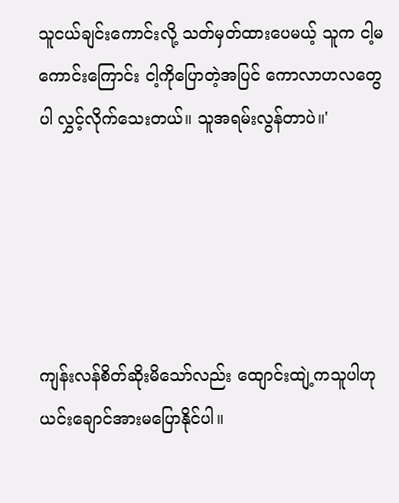သူငယ်ချင်းကောင်းလို့ သတ်မှတ်ထားပေမယ့် သူက ငါ့မကောင်းကြောင်း ငါ့ကိုပြောတဲ့အပြင် ကောလာဟလတွေပါ လွှင့်လိုက်သေးတယ်။ သူအရမ်းလွန်တာပဲ။'





ကျန်းလန်စိတ်ဆိုးမိသော်လည်း ထျောင်းထျဲ့ကသူပါဟု ယင်းချောင်အားမပြောနိုင်ပါ။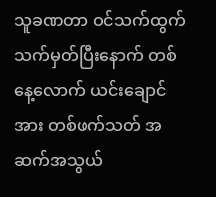သူခဏတာ ဝင်သက်ထွက်သက်မှတ်ပြီးနောက် တစ်နေ့လောက် ယင်းချောင်အား တစ်ဖက်သတ် အဆက်အသွယ်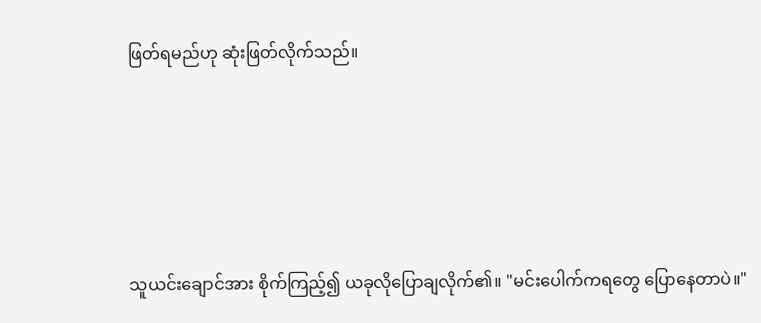ဖြတ်ရမည်ဟု ဆုံးဖြတ်လိုက်သည်။





သူယင်းချောင်အား စိုက်ကြည့်၍ ယခုလိုပြောချလိုက်၏။ "မင်းပေါက်ကရတွေ ပြောနေတာပဲ။"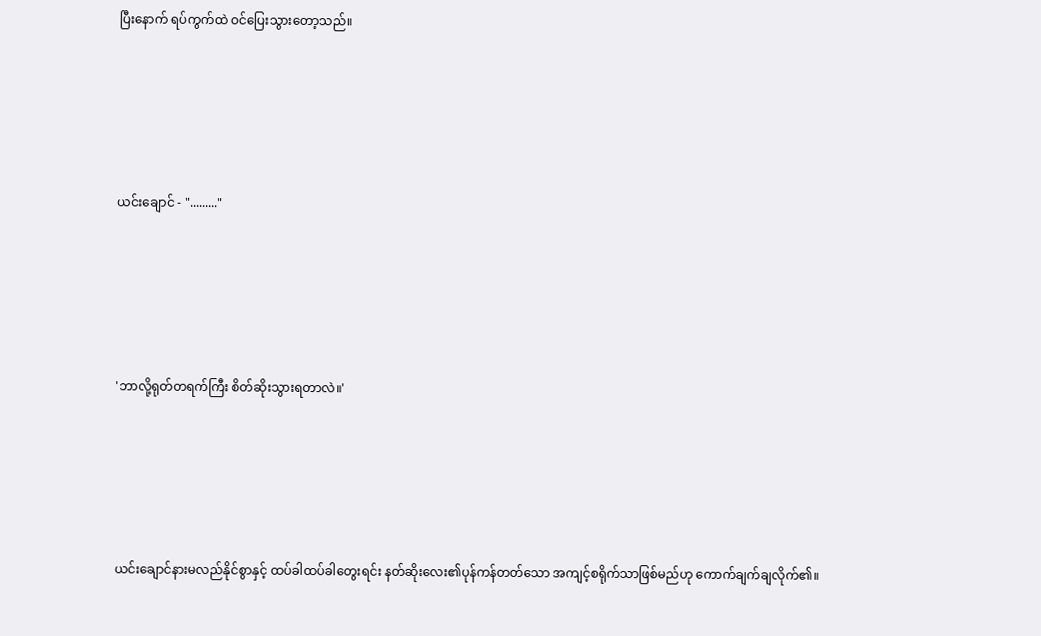ပြီးနောက် ရပ်ကွက်ထဲ ဝင်ပြေးသွားတော့သည်။





ယင်းချောင် - "........."





'ဘာလို့ရုတ်တရက်ကြီး စိတ်ဆိုးသွားရတာလဲ။'





ယင်းချောင်နားမလည်နိုင်စွာနှင့် ထပ်ခါထပ်ခါတွေးရင်း နတ်ဆိုးလေး၏ပုန်ကန်တတ်သော အကျင့်စရိုက်သာဖြစ်မည်ဟု ကောက်ချက်ချလိုက်၏။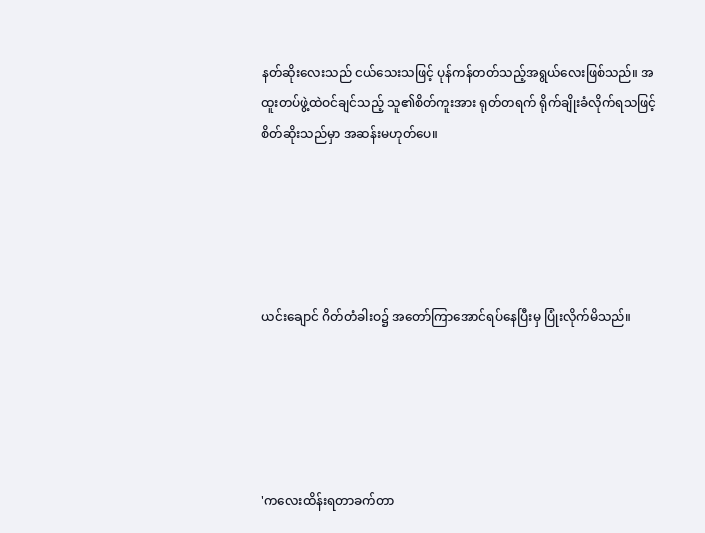နတ်ဆိုးလေးသည် ငယ်သေးသဖြင့် ပုန်ကန်တတ်သည့်အရွယ်လေးဖြစ်သည်။ အထူးတပ်ဖွဲ့ထဲဝင်ချင်သည့် သူ၏စိတ်ကူးအား ရုတ်တရက် ရိုက်ချိုးခံလိုက်ရသဖြင့် စိတ်ဆိုးသည်မှာ အဆန်းမဟုတ်ပေ။





ယင်းချောင် ဂိတ်တံခါးဝ၌ အတော်ကြာအောင်ရပ်နေပြီးမှ ပြုံးလိုက်မိသည်။





'ကလေးထိန်းရတာခက်တာ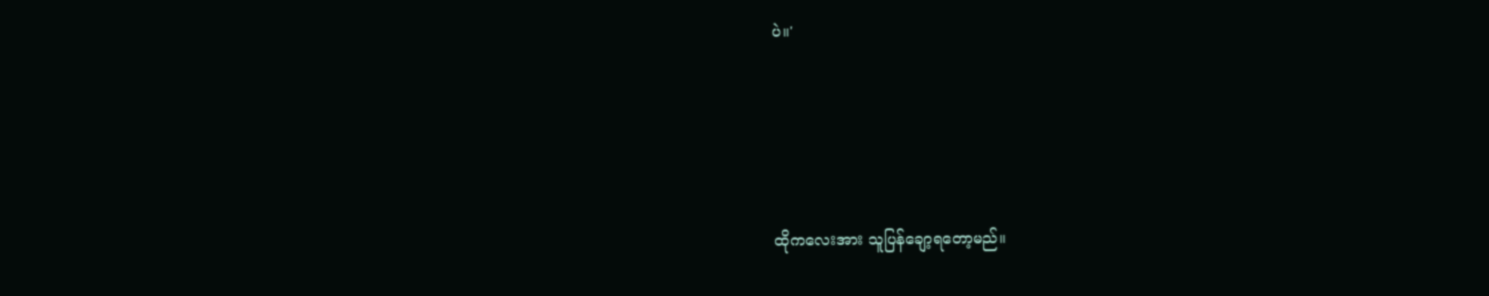ပဲ။'





ထိုကလေးအား သူပြန်ချော့ရတော့မည်။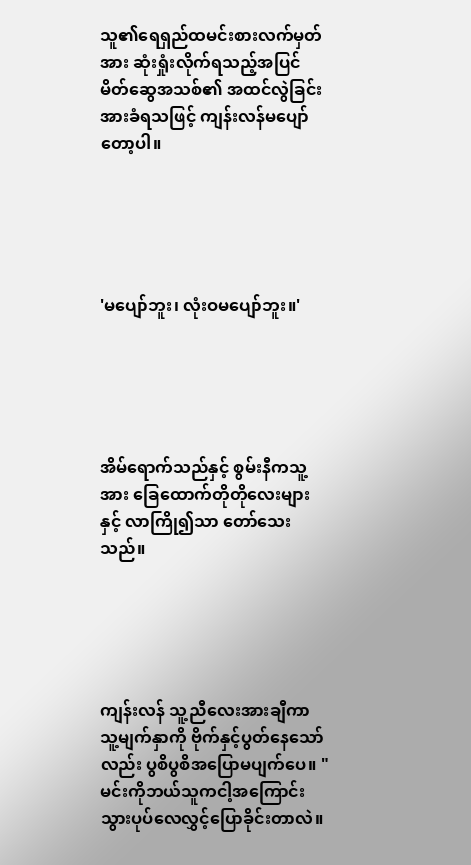သူ၏ရေရှည်ထမင်းစားလက်မှတ်အား ဆုံးရှုံးလိုက်ရသည့်အပြင် မိတ်ဆွေအသစ်၏ အထင်လွဲခြင်းအားခံရသဖြင့် ကျန်းလန်မပျော်တော့ပါ။





'မပျော်ဘူး၊ လုံးဝမပျော်ဘူး။'





အိမ်ရောက်သည်နှင့် စွမ်းနီကသူ့အား ခြေထောက်တိုတိုလေးများနှင့် လာကြို၍သာ တော်သေးသည်။





ကျန်းလန် သူ့ညီလေးအားချီကာ သူ့မျက်နှာကို ဗိုက်နှင့်ပွတ်နေသော်လည်း ပွစိပွစိအပြောမပျက်ပေ။ "မင်းကိုဘယ်သူကငါ့အကြောင်း သွားပုပ်လေလွှင့်ပြောခိုင်းတာလဲ။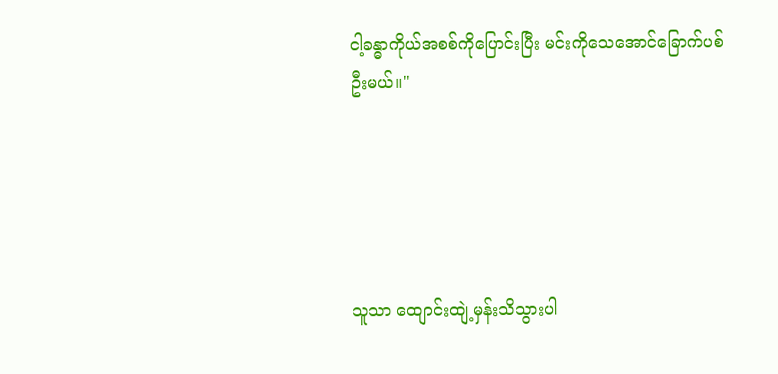ငါ့ခန္ဓာကိုယ်အစစ်ကိုပြောင်းပြီး မင်းကိုသေအောင်ခြောက်ပစ်ဦးမယ်။"





သူသာ ထျောင်းထျဲ့မှန်းသိသွားပါ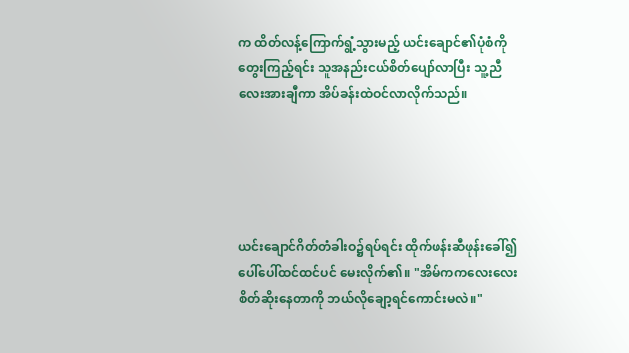က ထိတ်လန့်ကြောက်ရွံ့သွားမည့် ယင်းချောင်၏ပုံစံကို တွေးကြည့်ရင်း သူအနည်းငယ်စိတ်ပျော်လာပြီး သူ့ညီလေးအားချီကာ အိပ်ခန်းထဲဝင်လာလိုက်သည်။





ယင်းချောင်ဂိတ်တံခါးဝ၌ရပ်ရင်း ထိုက်ဖန်းဆီဖုန်းခေါ်၍ ပေါ်ပေါ်ထင်ထင်ပင် မေးလိုက်၏။ "အိမ်ကကလေးလေး စိတ်ဆိုးနေတာကို ဘယ်လိုချော့ရင်ကောင်းမလဲ။"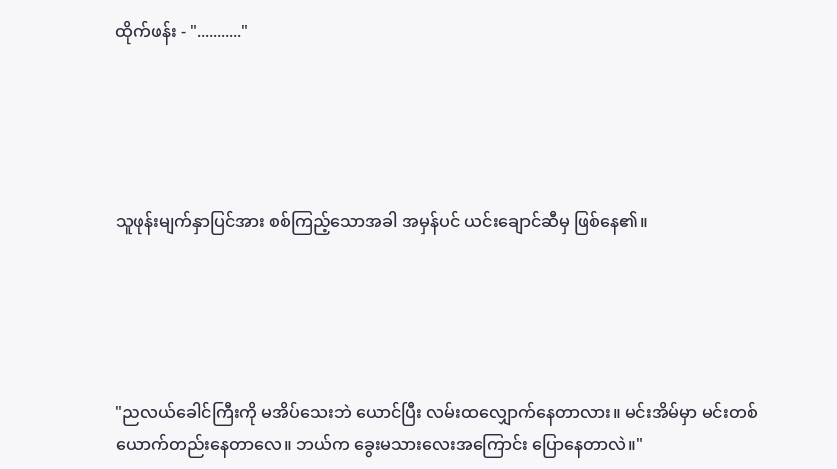ထိုက်ဖန်း - "..........."





သူဖုန်းမျက်နှာပြင်အား စစ်ကြည့်သောအခါ အမှန်ပင် ယင်းချောင်ဆီမှ ဖြစ်နေ၏။





"ညလယ်ခေါင်ကြီးကို မအိပ်သေးဘဲ ယောင်ပြီး လမ်းထလျှောက်နေတာလား။ မင်းအိမ်မှာ မင်းတစ်ယောက်တည်းနေတာလေ။ ဘယ်က ခွေးမသားလေးအကြောင်း ပြောနေတာလဲ။"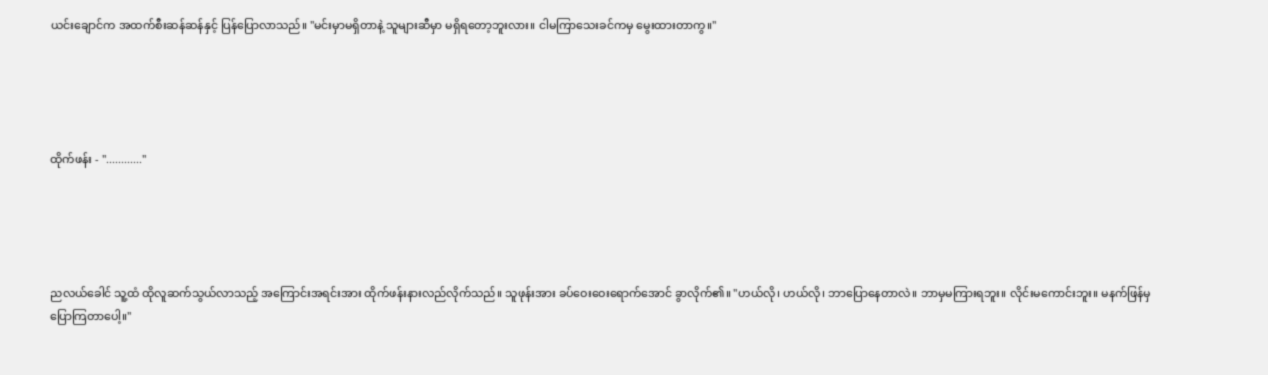ယင်းချောင်က အထက်စီးဆန်ဆန်နှင့် ပြန်ပြောလာသည်။ "မင်းမှာမရှိတာနဲ့ သူများဆီမှာ မရှိရတော့ဘူးလား။ ငါမကြာသေးခင်ကမှ မွေးထားတာကွ။"





ထိုက်ဖန်း - "............"





ညလယ်ခေါင် သူ့ထံ ထိုလူဆက်သွယ်လာသည့် အကြောင်းအရင်းအား ထိုက်ဖန်းနားလည်လိုက်သည်။ သူဖုန်းအား ခပ်ဝေးဝေးရောက်အောင် ခွာလိုက်၏။ "ဟယ်လို၊ ဟယ်လို၊ ဘာပြောနေတာလဲ။ ဘာမှမကြားရဘူး။ လိုင်းမကောင်းဘူး။ မနက်ဖြန်မှပြောကြတာပေါ့။"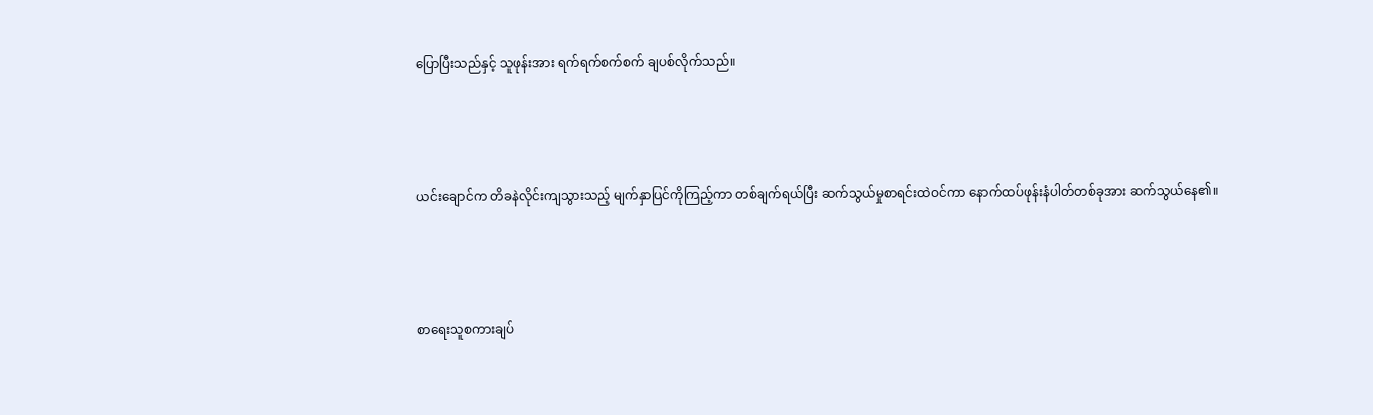ပြောပြီးသည်နှင့် သူဖုန်းအား ရက်ရက်စက်စက် ချပစ်လိုက်သည်။





ယင်းချောင်က တိခနဲလိုင်းကျသွားသည့် မျက်နှာပြင်ကိုကြည့်ကာ တစ်ချက်ရယ်ပြီး ဆက်သွယ်မှုစာရင်းထဲဝင်ကာ နောက်ထပ်ဖုန်းနံပါတ်တစ်ခုအား ဆက်သွယ်နေ၏။





စာရေးသူစကားချပ်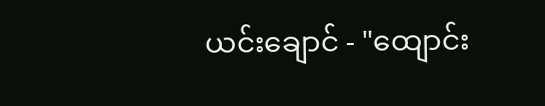ယင်းချောင် - "ထျောင်း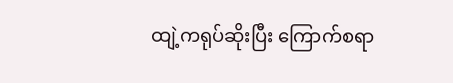ထျဲ့ကရုပ်ဆိုးပြီး ကြောက်စရာ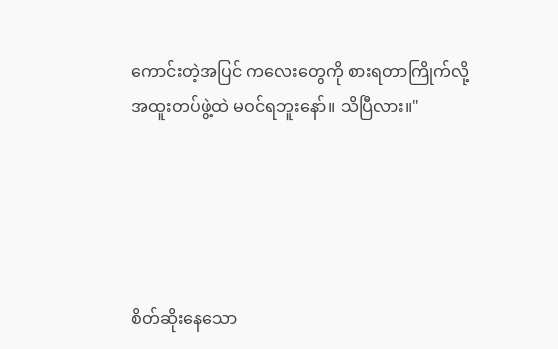ကောင်းတဲ့အပြင် ကလေးတွေကို စားရတာကြိုက်လို့ အထူးတပ်ဖွဲ့ထဲ မဝင်ရဘူးနော်။ သိပြီလား။"





စိတ်ဆိုးနေသော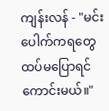ကျန်းလန် - "မင်းပေါက်ကရတွေ ထပ်မပြောရင်ကောင်းမယ်။"